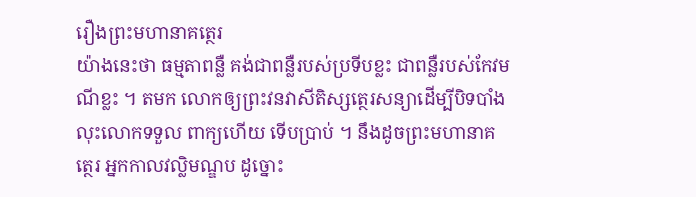រឿងព្រះមហានាគត្ថេរ
យ៉ាងនេះថា ធម្មតាពន្លឺ គង់ជាពន្លឺរបស់ប្រទីបខ្លះ ជាពន្លឺរបស់កែវមណីខ្លះ ។ តមក លោកឲ្យព្រះវនវាសីតិស្សត្ថេរសន្យាដើម្បីបិទបាំង លុះលោកទទួល ពាក្យហើយ ទើបប្រាប់ ។ នឹងដូចព្រះមហានាគត្ថេរ អ្នកកាលវល្លិមណ្ឌប ដូច្នោះ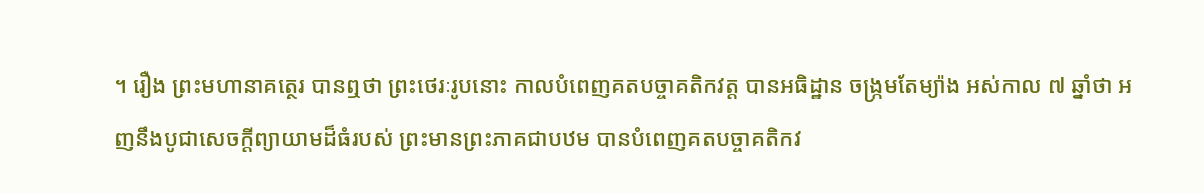។ រឿង ព្រះមហានាគត្ថេរ បានឮថា ព្រះថេរៈរូបនោះ កាលបំពេញគតបច្ចាគតិកវត្ត បានអធិដ្ឋាន ចង្រ្កមតែម្យ៉ាង អស់កាល ៧ ឆ្នាំថា អញនឹងបូជាសេចក្តីព្យាយាមដ៏ធំរបស់ ព្រះមានព្រះភាគជាបឋម បានបំពេញគតបច្ចាគតិកវ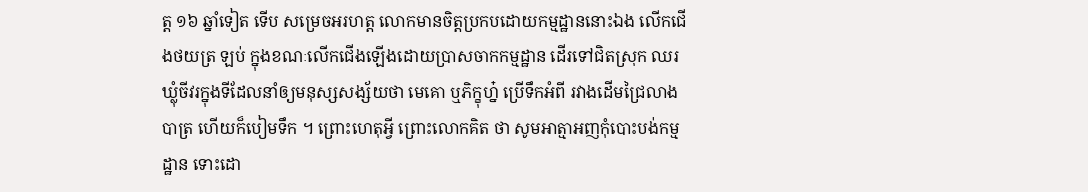ត្ត ១៦ ឆ្នាំទៀត ទើប សម្រេចអរហត្ត លោកមានចិត្តប្រកបដោយកម្មដ្ឋាននោះឯង លើកជើងថយត្រ ឡប់ ក្នុងខណៈលើកជើងឡើងដោយប្រាសចាកកម្មដ្ឋាន ដើរទៅជិតស្រុក ឈរឃ្លុំចីវរក្នុងទីដែលនាំឲ្យមនុស្សសង្ស័យថា មេគោ ឬភិក្ខុហ្ន៎ ប្រើទឹកអំពី រវាងដើមជ្រៃលាងបាត្រ ហើយក៏បៀមទឹក ។ ព្រោះហេតុអ្វី ព្រោះលោកគិត ថា សូមអាត្មាអញកុំបោះបង់កម្មដ្ឋាន ទោះដោ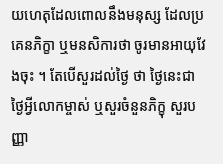យហេតុដែលពោលនឹងមនុស្ស ដែលប្រគេនភិក្ខា ឬមនសិការថា ចូរមានអាយុវែងចុះ ។ តែបើសួរដល់ថ្ងៃ ថា ថ្ងៃនេះជាថ្ងៃអ្វីលោកម្ចាស់ ឬសួរចំនួនភិក្ខុ សួរបញ្ញា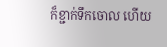ក៏ខ្ជាក់ទឹកចោល ហើយ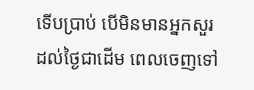ទើបប្រាប់ បើមិនមានអ្នកសួរដល់ថ្ងៃជាដើម ពេលចេញទៅ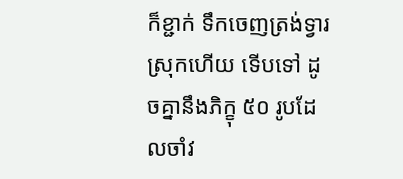ក៏ខ្ជាក់ ទឹកចេញត្រង់ទ្វារស្រុកហើយ ទើបទៅ ដូចគ្នានឹងភិក្ខុ ៥០ រូបដែលចាំវ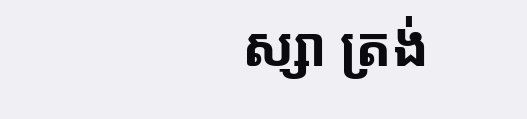ស្សា ត្រង់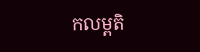កលម្ពតិ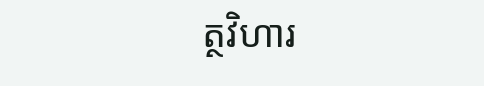ត្ថវិហារ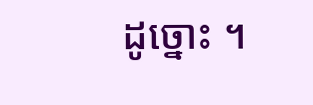ដូច្នោះ ។